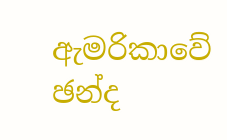ඇමරිකාවේ ඡන්ද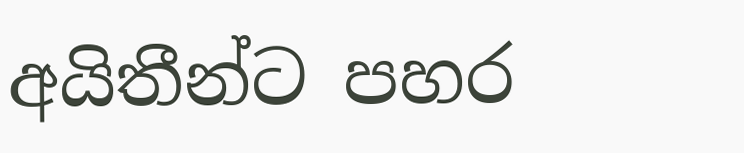අයිතීන්ට පහර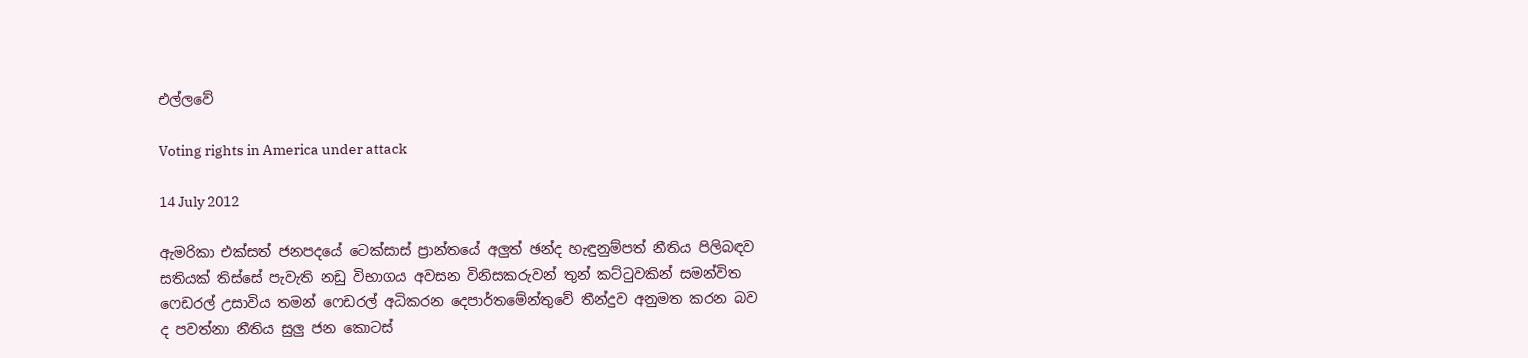එල්ලවේ

Voting rights in America under attack

14 July 2012

ඇමරිකා එක්සත් ජනපදයේ ටෙක්සාස් ප්‍රාන්තයේ අලුත් ඡන්ද හැඳුනුම්පත් නීතිය පිලිබඳව සතියක් තිස්සේ පැවැති නඩු විභාගය අවසන විනිසකරුවන් තුන් කට්ටුවකින් සමන්විත ෆෙඩරල් උසාවිය තමන් ෆෙඩරල් අධිකරන දෙපාර්තමේන්තුවේ තීන්දුව අනුමත කරන බව ද පවත්නා නීතිය සුලු ජන කොටස්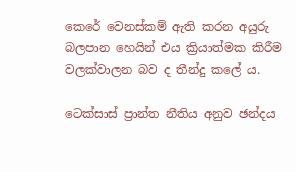කෙරේ වෙනස්කම් ඇති කරන අයුරු බලපාන හෙයින් එය ක්‍රියාත්මක කිරීම වලක්වාලන බව ද තීන්දු කලේ ය.

ටෙක්සාස් ප්‍රාන්ත නීතිය අනුව ඡන්දය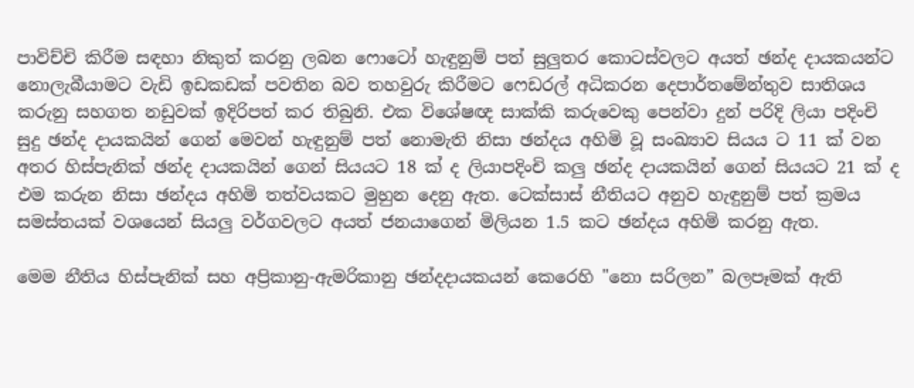පාවිච්චි කිරීම සඳහා නිකුත් කරනු ලබන ෆොටෝ හැඳුනුම් පත් සුලුතර කොටස්වලට අයත් ඡන්ද දායකයන්ට නොලැබීයාමට වැඩි ඉඩකඩක් පවතින බව තහවුරු කිරීමට ෆෙඩරල් අධිකරන දෙපාර්තමේන්තුව සාතිශය කරුනු සහගත නඩුවක් ඉදිරිපත් කර තිබුනි. එක විශේෂඥ සාක්කි කරුවෙකු පෙන්වා දුන් පරිදි ලියා පදිංචි සුදු ඡන්ද දායකයින් ගෙන් මෙවන් හැඳුනුම් පත් නොමැති නිසා ඡන්දය අහිමි වූ සංඛ්‍යාව සියය ට 11 ක් වන අතර හිස්පැනික් ඡන්ද දායකයින් ගෙන් සියයට 18 ක් ද ලියාපදිංචි කලු ඡන්ද දායකයින් ගෙන් සියයට 21 ක් ද එම කරුන නිසා ඡන්දය අහිමි තත්වයකට මුහුන දෙනු ඇත. ටෙක්සාස් නීතියට අනුව හැඳුනුම් පත් ක්‍රමය සමස්තයක් වශයෙන් සියලු වර්ගවලට අයත් ජනයාගෙන් මිලියන 1.5 කට ඡන්දය අහිමි කරනු ඇත.

මෙම නීතිය හිස්පැනික් සහ අප්‍රිකානු-ඇමරිකානු ඡන්දදායකයන් කෙරෙහි "නො සරිලන” බලපෑමක් ඇති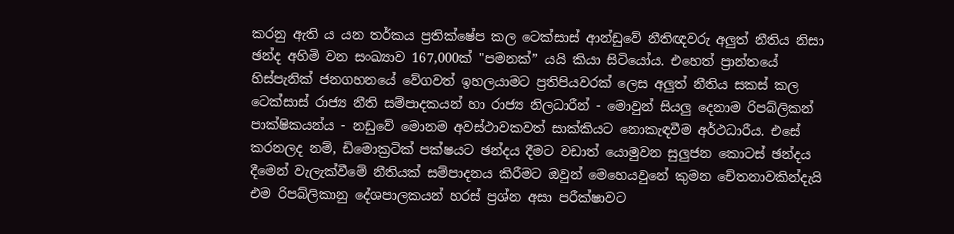කරනු ඇති ය යන තර්කය ප්‍රතික්ෂේප කල ටෙක්සාස් ආන්ඩුවේ නීතිඥවරු අලුත් නීතිය නිසා ඡන්ද අහිමි වන සංඛ්‍යාව 167,000ක් "පමනක්” යයි කියා සිටියෝය. එහෙත් ප්‍රාන්තයේ හිස්පැනික් ජනගහනයේ වේගවත් ඉහලයාමට ප්‍රතිපියවරක් ලෙස අලුත් නීතිය සකස් කල ටෙක්සාස් රාජ්‍ය නීති සම්පාදකයන් හා රාජ්‍ය නිලධාරීන් - මොවුන් සියලු දෙනාම රිපබ්ලිකන් පාක්ෂිකයන්ය - නඩුවේ මොනම අවස්ථාවකවත් සාක්කියට නොකැඳවීම අර්ථධාරීය. එසේ කරනලද නම්, ඩිමොක්‍රටික් පක්ෂයට ඡන්දය දීමට වඩාත් යොමුවන සුලුජන කොටස් ඡන්දය දීමෙන් වැලැක්වීමේ නීතියක් සම්පාදනය කිරීමට ඔවුන් මෙහෙයවුනේ කුමන චේතනාවකින්දැයි එම රිපබ්ලිකානු දේශපාලකයන් හරස් ප්‍රශ්න අසා පරීක්ෂාවට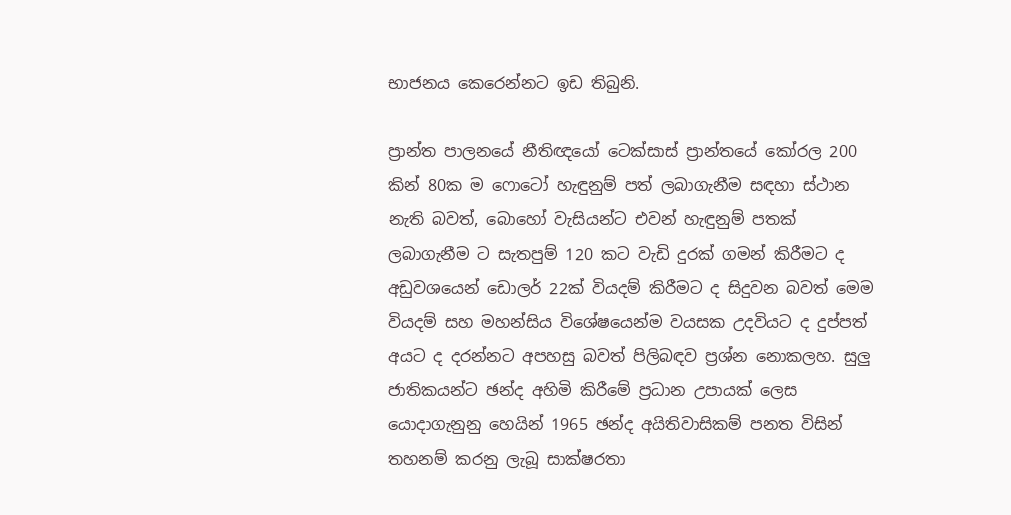භාජනය කෙරෙන්නට ඉඩ තිබුනි.

ප්‍රාන්ත පාලනයේ නීතිඥයෝ ටෙක්සාස් ප්‍රාන්තයේ කෝරල 200 කින් 80ක ම ෆොටෝ හැඳුනුම් පත් ලබාගැනීම සඳහා ස්ථාන නැති බවත්, බොහෝ වැසියන්ට එවන් හැඳුනුම් පතක් ලබාගැනීම ට සැතපුම් 120 කට වැඩි දුරක් ගමන් කිරීමට ද අඩුවශයෙන් ඩොලර් 22ක් වියදම් කිරීමට ද සිදුවන බවත් මෙම වියදම් සහ මහන්සිය විශේෂයෙන්ම වයසක උදවියට ද දුප්පත් අයට ද දරන්නට අපහසු බවත් පිලිබඳව ප්‍රශ්න නොකලහ. සුලු ජාතිකයන්ට ඡන්ද අහිමි කිරීමේ ප්‍රධාන උපායක් ලෙස යොදාගැනුනු හෙයින් 1965 ඡන්ද අයිතිවාසිකම් පනත විසින් තහනම් කරනු ලැබූ සාක්ෂරතා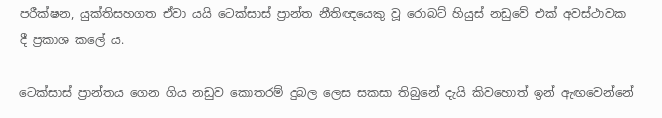පරීක්ෂන, යුක්තිසහගත ඒවා යයි ටෙක්සාස් ප්‍රාන්ත නීතිඥයෙකු වූ රොබට් හියුස් නඩුවේ එක් අවස්ථාවක දී ප්‍රකාශ කලේ ය.

ටෙක්සාස් ප්‍රාන්තය ගෙන ගිය නඩුව කොතරම් දුබල ලෙස සකසා තිබුනේ දැයි කිවහොත් ඉන් ඇඟවෙන්නේ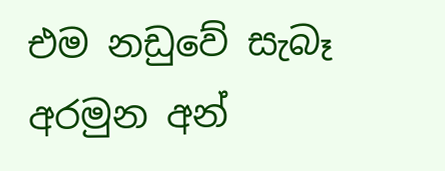එම නඩුවේ සැබෑ අරමුන අන්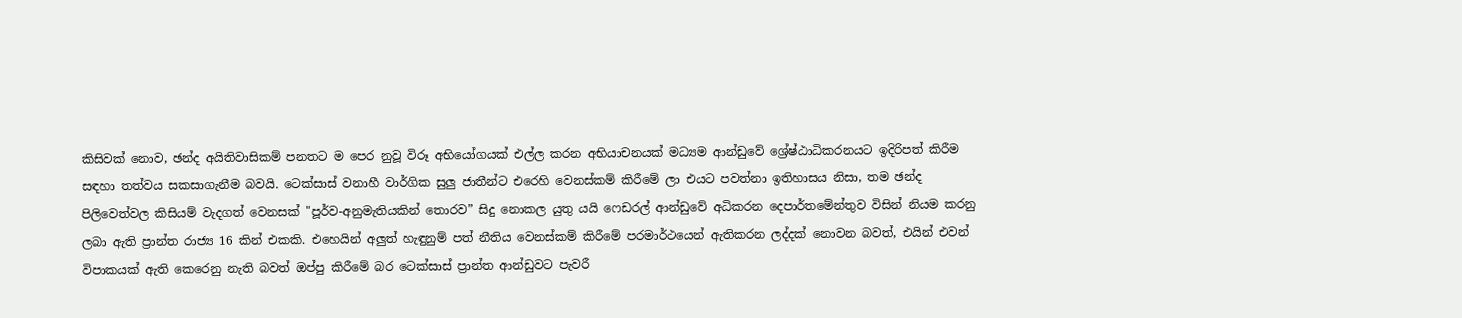කිසිවක් නොව, ඡන්ද අයිතිවාසිකම් පනතට ම පෙර නුවූ විරූ අභියෝගයක් එල්ල කරන අභියාචනයක් මධ්‍යම ආන්ඩුවේ ශ්‍රේෂ්ඨාධිකරනයට ඉදිරිපත් කිරීම සඳහා තත්වය සකසාගැනීම බවයි. ටෙක්සාස් වනාහී වාර්ගික සුලු ජාතීන්ට එරෙහි වෙනස්කම් කිරීමේ ලා එයට පවත්නා ඉතිහාසය නිසා, තම ඡන්ද පිලිවෙත්වල කිසියම් වැදගත් වෙනසක් "පූර්ව-අනුමැතියකින් තොරව” සිදු නොකල යුතු යයි ෆෙඩරල් ආන්ඩුවේ අධිකරන දෙපාර්තමේන්තුව විසින් නියම කරනු ලබා ඇති ප්‍රාන්ත රාජ්‍ය 16 කින් එකකි. එහෙයින් අලුත් හැඳුනුම් පත් නීතිය වෙනස්කම් කිරීමේ පරමාර්ථයෙන් ඇතිකරන ලද්දක් නොවන බවත්, එයින් එවන් විපාකයක් ඇති කෙරෙනු නැති බවත් ඔප්පු කිරීමේ බර ටෙක්සාස් ප්‍රාන්ත ආන්ඩුවට පැවරී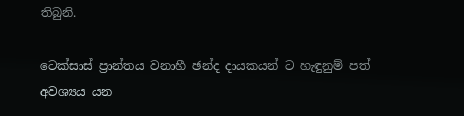තිබුනි.

ටෙක්සාස් ප්‍රාන්තය වනාහී ඡන්ද දායකයන් ට හැඳුනුම් පත් අවශ්‍යය යන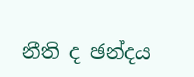නීති ද ඡන්දය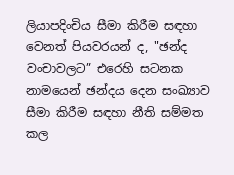ලියාපදිංචිය සීමා කිරීම සඳහා වෙනත් පියවරයන් ද, "ඡන්ද වංචාවලට” එරෙහි සටනක නාමයෙන් ඡන්දය දෙන සංඛ්‍යාව සීමා කිරීම සඳහා නීති සම්මත කල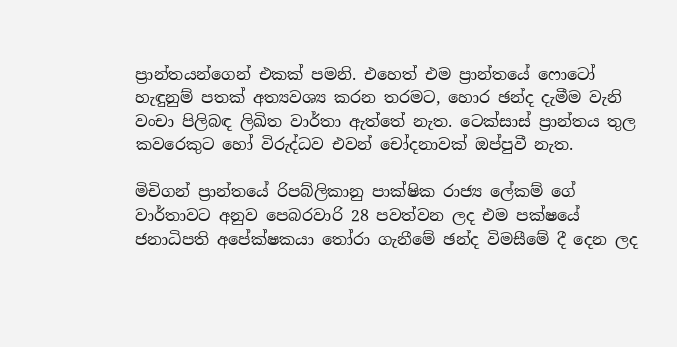ප්‍රාන්තයන්ගෙන් එකක් පමනි. එහෙත් එම ප්‍රාන්තයේ ෆොටෝ හැඳුනුම් පතක් අත්‍යවශ්‍ය කරන තරමට, හොර ඡන්ද දැමීම වැනි වංචා පිලිබඳ ලිඛිත වාර්තා ඇත්තේ නැත. ටෙක්සාස් ප්‍රාන්තය තුල කවරෙකුට හෝ විරුද්ධව එවන් චෝදනාවක් ඔප්පුවී නැත.

මිචිගන් ප්‍රාන්තයේ රිපබ්ලිකානු පාක්ෂික රාජ්‍ය ලේකම් ගේ වාර්තාවට අනුව පෙබරවාරි 28 පවත්වන ලද එම පක්ෂයේ ජනාධිපති අපේක්ෂකයා තෝරා ගැනීමේ ඡන්ද විමසීමේ දී දෙන ලද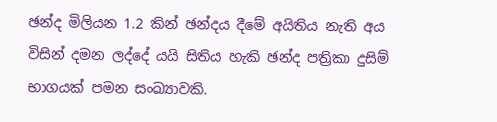ඡන්ද මිලියන 1.2 කින් ඡන්දය දීමේ අයිතිය නැති අය විසින් දමන ලද්දේ යයි සිතිය හැකි ඡන්ද පත්‍රිකා දුසිම් භාගයක් පමන සංඛ්‍යාවකි.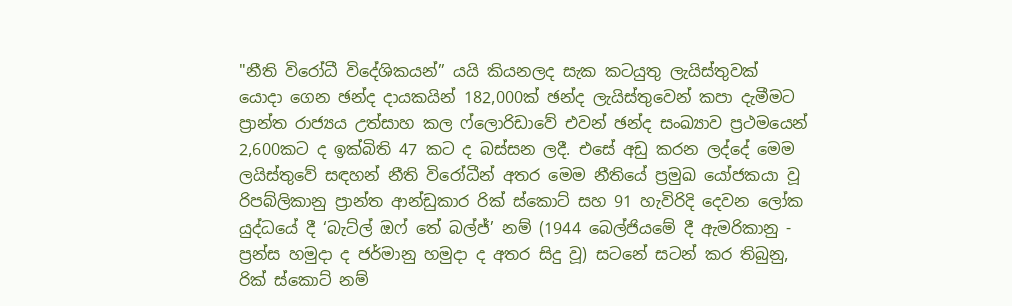"නීති විරෝධී විදේශිකයන්” යයි කියනලද සැක කටයුතු ලැයිස්තුවක් යොදා ගෙන ඡන්ද දායකයින් 182,000ක් ඡන්ද ලැයිස්තුවෙන් කපා දැමීමට ප්‍රාන්ත රාජ්‍යය උත්සාහ කල ෆ්ලොරිඩාවේ එවන් ඡන්ද සංඛ්‍යාව ප්‍රථමයෙන් 2,600කට ද ඉක්බිති 47 කට ද බස්සන ලදී. එසේ අඩු කරන ලද්දේ මෙම ලයිස්තුවේ සඳහන් නීති විරෝධීන් අතර මෙම නීතියේ ප්‍රමුඛ යෝජකයා වූ රිපබ්ලිකානු ප්‍රාන්ත ආන්ඩුකාර රික් ස්කොට් සහ 91 හැවිරිදි දෙවන ලෝක යුද්ධයේ දී ‘බැට්ල් ඔෆ් තේ බල්ජ්’ නම් (1944 බෙල්ජියමේ දී ඇමරිකානු - ප්‍රන්ස හමුදා ද ජර්මානු හමුදා ද අතර සිදු වූ) සටනේ සටන් කර තිබුනු, රික් ස්කොට් නම්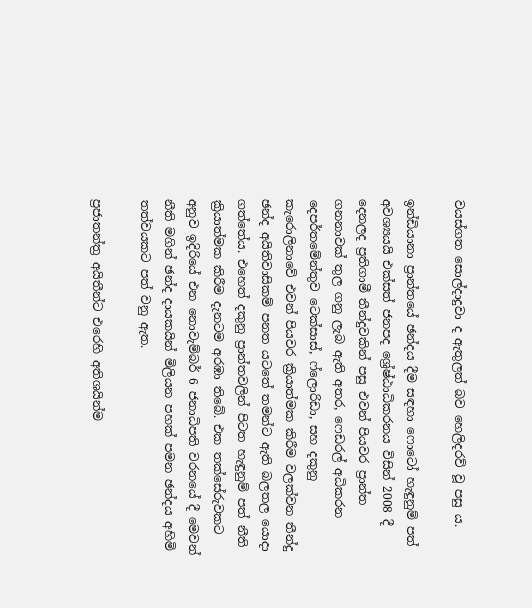වයස්ගත සොල්දාදුවා ද ඇතුලත් බව හෙලිදරව් වූ පසු ය.

ඉන්ඩියානා ප්‍රාන්තයේ ඡන්දය දීම සඳහා ෆොටෝ හැඳුනුම් පත් අවශ්‍යයයි එක්සත් ජනපද ශ්‍රේෂ්ඨාධිකරනය විසින් 2008 දී දෙනලද ප්‍රතිගාමී තීන්දුවකින් පසු එවන් පියවර ප්‍රාන්ත ගනනාවක් තුල ගනු ලැබ ඇති අතර, ෆෙඩරල් අධිකරන දෙපර්තමේන්තුව ටෙක්සාස්, ෆ්ලොරිඩා, සහ දකුනු කැරොලිනාවේ එවන් පියවර ක්‍රියාත්මක කිරීම වලක්වන තීන්දු ඡන්ද අයිතිවාසිකම් පනත යටතේ තමන්ට ඇති බලතල යොදා ගත්තේය. එහෙත් දකුනු ප්‍රාන්තවලින් පිටත හැඳුනුම් පත් නීති ක්‍රියාත්මක කිරීම දැනටම අරඹා තිබේ. එක තක්සේරුවකට අනුව ඉදිරියේ එන නොවැම්බර් 6 ජනාධිපති වරනයේ දී මෙවන් නීති මගින් ඡන්ද දායකයින් මිලියන පහක් පමන ඡන්දය අහිමි තත්වයකට පත් වනු ඇත.

ප්‍රජාතන්ත්‍ර අයිතීන්ට එරෙහි අතිශයින්ම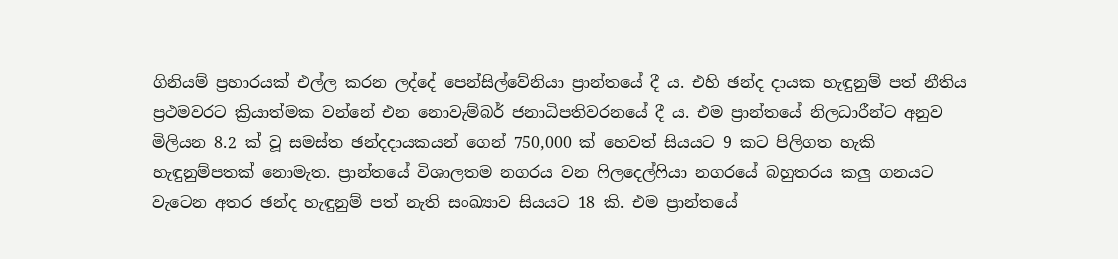ගිනියම් ප්‍රහාරයක් එල්ල කරන ලද්දේ පෙන්සිල්වේනියා ප්‍රාන්තයේ දී ය. එහි ඡන්ද දායක හැඳුනුම් පත් නීතිය ප්‍රථමවරට ක්‍රියාත්මක වන්නේ එන නොවැම්බර් ජනාධිපතිවරනයේ දී ය. එම ප්‍රාන්තයේ නිලධාරීන්ට අනුව මිලියන 8.2 ක් වූ සමස්ත ඡන්දදායකයන් ගෙන් 750,000 ක් හෙවත් සියයට 9 කට පිලිගත හැකි හැඳුනුම්පතක් නොමැත. ප්‍රාන්තයේ විශාලතම නගරය වන ෆිලදෙල්ෆියා නගරයේ බහුතරය කලු ගනයට වැටෙන අතර ඡන්ද හැඳුනුම් පත් නැති සංඛ්‍යාව සියයට 18 කි. එම ප්‍රාන්තයේ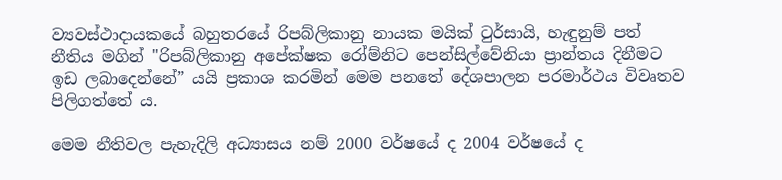ව්‍යවස්ථාදායකයේ බහුතරයේ රිපබ්ලිකානු නායක මයික් ටුර්සායි, හැඳුනුම් පත් නීතිය මගින් "රිපබ්ලිකානු අපේක්ෂක රෝම්නිට පෙන්සිල්වේනියා ප්‍රාන්තය දිනීමට ඉඩ ලබාදෙන්නේ” යයි ප්‍රකාශ කරමින් මෙම පනතේ දේශපාලන පරමාර්ථය විවෘතව පිලිගත්තේ ය.

මෙම නීතිවල පැහැදිලි අධ්‍යාසය නම් 2000 වර්ෂයේ ද 2004 වර්ෂයේ ද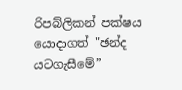රිපබ්ලිකන් පක්ෂය යොදාගත් "ඡන්ද යටගැසීමේ”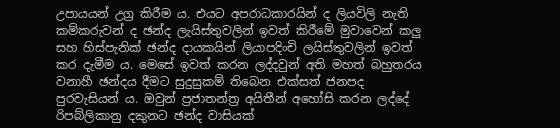උපායයන් උග්‍ර කිරීම ය. එයට අපරාධකාරයින් ද ලියවිලි නැති කම්කරුවන් ද ඡන්ද ලැයිස්තුවලින් ඉවත් කිරීමේ මුවාවෙන් කලු සහ හිස්පැනික් ඡන්ද දායකයින් ලියාපදිංචි ලයිස්තුවලින් ඉවත් කර දැමීම ය. මෙසේ ඉවත් කරන ලද්දවුන් අති මහත් බහුතරය වනාහී ඡන්දය දීමට සුදුසුකම් තිබෙන එක්සත් ජනපද පුරවැසියන් ය. ඔවුන් ප්‍රජාතන්ත්‍ර අයිතීන් අහෝසි කරන ලද්දේ රිපබ්ලිකානු දකුනට ඡන්ද වාසියක්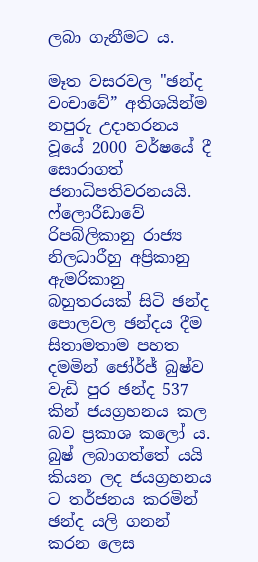ලබා ගැනීමට ය.

මෑත වසරවල "ඡන්ද වංචාවේ” අතිශයින්ම නපුරු උදාහරනය වූයේ 2000 වර්ෂයේ දී සොරාගත් ජනාධිපතිවරනයයි. ෆ්ලොරීඩාවේ රිපබ්ලිකානු රාජ්‍ය නිලධාරීහු අප්‍රිකානු ඇමරිකානු බහුතරයක් සිටි ඡන්ද පොලවල ඡන්දය දීම සිතාමතාම පහත දමමින් ජෝර්ජ් බුෂ්ව වැඩි පුර ඡන්ද 537 කින් ජයග්‍රහනය කල බව ප්‍රකාශ කලෝ ය. බුෂ් ලබාගත්තේ යයි කියන ලද ජයග්‍රහනය ට තර්ජනය කරමින් ඡන්ද යලි ගනන් කරන ලෙස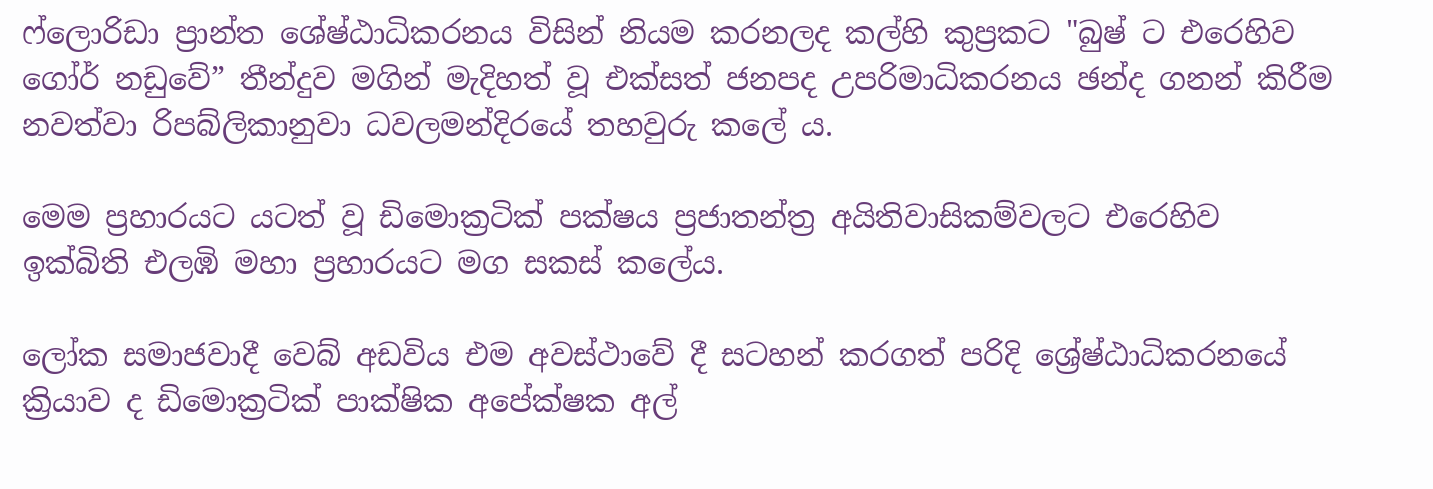ෆ්ලොරිඩා ප්‍රාන්ත ශේෂ්ඨාධිකරනය විසින් නියම කරනලද කල්හි කුප්‍රකට "බුෂ් ට එරෙහිව ගෝර් නඩුවේ” තීන්දුව මගින් මැදිහත් වූ එක්සත් ජනපද උපරිමාධිකරනය ඡන්ද ගනන් කිරීම නවත්වා රිපබ්ලිකානුවා ධවලමන්දිරයේ තහවුරු කලේ ය.

මෙම ප්‍රහාරයට යටත් වූ ඩිමොක්‍රටික් පක්ෂය ප්‍රජාතන්ත්‍ර අයිතිවාසිකම්වලට එරෙහිව ඉක්බිති එලඹි මහා ප්‍රහාරයට මග සකස් කලේය.

ලෝක සමාජවාදී වෙබ් අඩවිය එම අවස්ථාවේ දී සටහන් කරගත් පරිදි ශ්‍රේෂ්ඨාධිකරනයේ ක්‍රියාව ද ඩිමොක්‍රටික් පාක්ෂික අපේක්ෂක අල්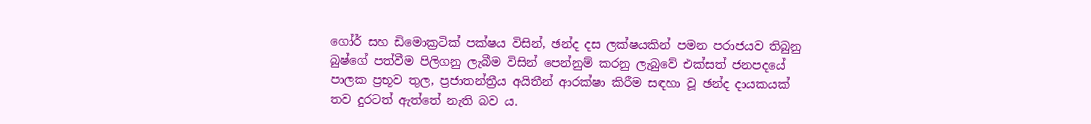ගෝර් සහ ඩිමොක්‍රටික් පක්ෂය විසින්, ඡන්ද දස ලක්ෂයකින් පමන පරාජයව තිබුනු බුෂ්ගේ පත්වීම පිලිගනු ලැබීම විසින් පෙන්නුම් කරනු ලැබුවේ එක්සත් ජනපදයේ පාලක ප්‍රභූව තුල, ප්‍රජාතන්ත්‍රීය අයිතීන් ආරක්ෂා කිරීම සඳහා වූ ඡන්ද දායකයක් තව දුරටත් ඇත්තේ නැති බව ය.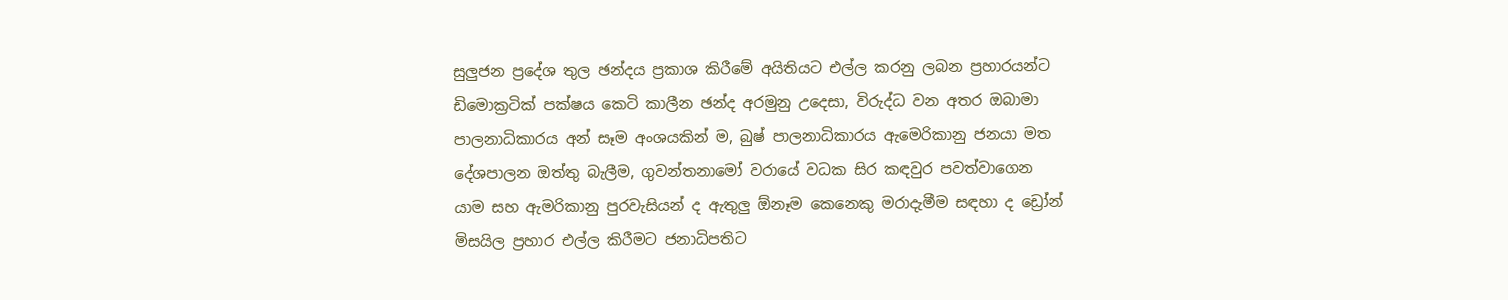සුලුජන ප්‍රදේශ තුල ඡන්දය ප්‍රකාශ කිරීමේ අයිතියට එල්ල කරනු ලබන ප්‍රහාරයන්ට ඩිමොක්‍රටික් පක්ෂය කෙටි කාලීන ඡන්ද අරමුනු උදෙසා, විරුද්ධ වන අතර ඔබාමා පාලනාධිකාරය අන් සෑම අංශයකින් ම, බුෂ් පාලනාධිකාරය ඇමෙරිකානු ජනයා මත දේශපාලන ඔත්තු බැලීම, ගුවන්තනාමෝ වරායේ වධක සිර කඳවුර පවත්වාගෙන යාම සහ ඇමරිකානු පුරවැසියන් ද ඇතුලු ඕනෑම කෙනෙකු මරාදැමීම සඳහා ද ඩ්‍රෝන් මිසයිල ප්‍රහාර එල්ල කිරීමට ජනාධිපතිට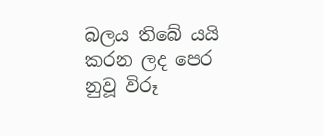බලය තිබේ යයි කරන ලද පෙර නුවූ විරූ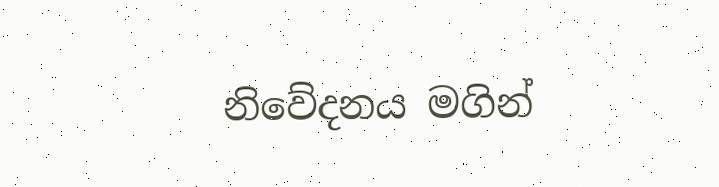නිවේදනය මගින්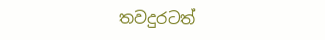තවදුරටත්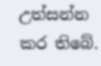උත්සන්න කර තිබේ.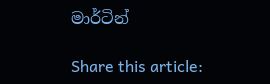මාර්ටින්

Share this article: